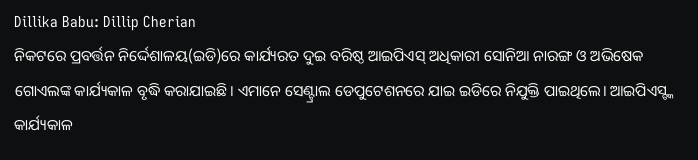Dillika Babu: Dillip Cherian
ନିକଟରେ ପ୍ରବର୍ତ୍ତନ ନିର୍ଦ୍ଦେଶାଳୟ(ଇଡି)ରେ କାର୍ଯ୍ୟରତ ଦୁଇ ବରିଷ୍ଠ ଆଇପିଏସ୍ ଅଧିକାରୀ ସୋନିଆ ନାରଙ୍ଗ ଓ ଅଭିଷେକ ଗୋଏଲଙ୍କ କାର୍ଯ୍ୟକାଳ ବୃଦ୍ଧି କରାଯାଇଛି। ଏମାନେ ସେଣ୍ଟ୍ରାଲ ଡେପୁଟେଶନରେ ଯାଇ ଇଡିରେ ନିଯୁକ୍ତି ପାଇଥିଲେ। ଆଇପିଏସ୍ଙ୍କ କାର୍ଯ୍ୟକାଳ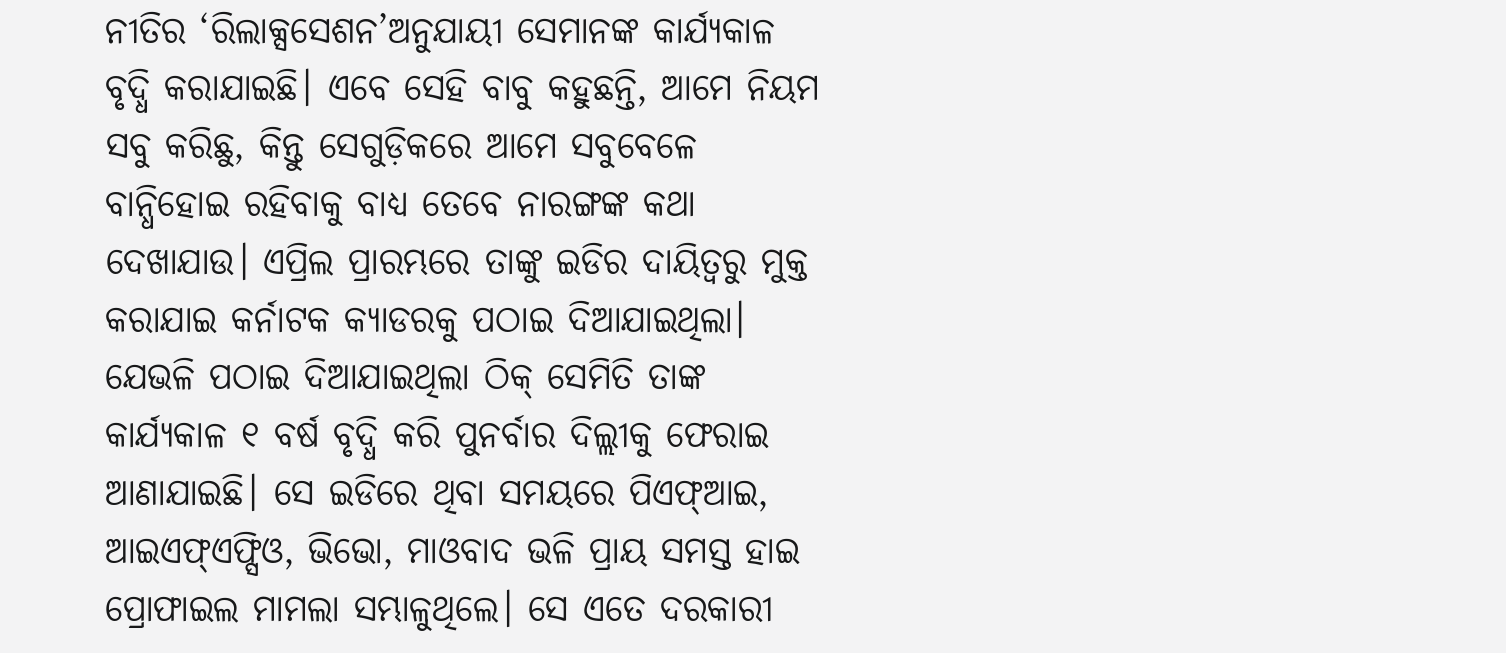ନୀତିର ‘ରିଲାକ୍ସସେଶନ’ଅନୁଯାୟୀ ସେମାନଙ୍କ କାର୍ଯ୍ୟକାଳ ବୃଦ୍ଧି କରାଯାଇଛି। ଏବେ ସେହି ବାବୁ କହୁଛନ୍ତି, ଆମେ ନିୟମ ସବୁ କରିଛୁ, କିନ୍ତୁ ସେଗୁଡ଼ିକରେ ଆମେ ସବୁବେଳେ ବାନ୍ଧିହୋଇ ରହିବାକୁ ବାଧ୍ୟ ତେବେ ନାରଙ୍ଗଙ୍କ କଥା ଦେଖାଯାଉ। ଏପ୍ରିଲ ପ୍ରାରମ୍ଭରେ ତାଙ୍କୁ ଇଡିର ଦାୟିତ୍ୱରୁ ମୁକ୍ତ କରାଯାଇ କର୍ନାଟକ କ୍ୟାଡରକୁ ପଠାଇ ଦିଆଯାଇଥିଲା। ଯେଭଳି ପଠାଇ ଦିଆଯାଇଥିଲା ଠିକ୍ ସେମିତି ତାଙ୍କ କାର୍ଯ୍ୟକାଳ ୧ ବର୍ଷ ବୃଦ୍ଧି କରି ପୁନର୍ବାର ଦିଲ୍ଲୀକୁ ଫେରାଇ ଆଣାଯାଇଛି। ସେ ଇଡିରେ ଥିବା ସମୟରେ ପିଏଫ୍ଆଇ, ଆଇଏଫ୍ଏଫ୍ସିଓ, ଭିଭୋ, ମାଓବାଦ ଭଳି ପ୍ରାୟ ସମସ୍ତ ହାଇ ପ୍ରୋଫାଇଲ ମାମଲା ସମ୍ଭାଳୁଥିଲେ। ସେ ଏତେ ଦରକାରୀ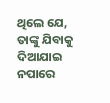ଥିଲେ ଯେ, ତାଙ୍କୁ ଯିବାକୁ ଦିଆଯାଇ ନପାରେ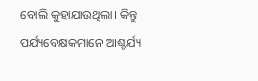ବୋଲି କୁହାଯାଉଥିଲା। କିନ୍ତୁ ପର୍ଯ୍ୟବେକ୍ଷକମାନେ ଆଶ୍ଚର୍ଯ୍ୟ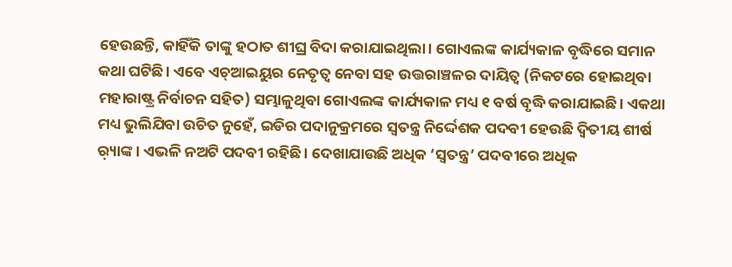ହେଉଛନ୍ତି, କାହିଁକି ତାଙ୍କୁ ହଠାତ ଶୀଘ୍ର ବିଦା କରାଯାଇଥିଲା। ଗୋଏଲଙ୍କ କାର୍ଯ୍ୟକାଳ ବୃଦ୍ଧିରେ ସମାନ କଥା ଘଟିଛି। ଏବେ ଏଚ୍ଆଇୟୁର ନେତୃତ୍ୱ ନେବା ସହ ଉତ୍ତରାଞ୍ଚଳର ଦାୟିତ୍ୱ (ନିକଟରେ ହୋଇଥିବା ମହାରାଷ୍ଟ୍ର ନିର୍ବାଚନ ସହିତ) ସମ୍ଭାଳୁଥିବା ଗୋଏଲଙ୍କ କାର୍ଯ୍ୟକାଳ ମଧ୍ୟ ୧ ବର୍ଷ ବୃଦ୍ଧି କରାଯାଇଛି। ଏକଥା ମଧ୍ୟ ଭୁଲିଯିବା ଉଚିତ ନୁହେଁ, ଇଡିର ପଦାନୁକ୍ରମରେ ସ୍ବତନ୍ତ୍ର ନିର୍ଦ୍ଦେଶକ ପଦବୀ ହେଉଛି ଦ୍ୱିତୀୟ ଶୀର୍ଷ ର଼୍ୟାଙ୍କ। ଏଭଳି ନଅଟି ପଦବୀ ରହିଛି। ଦେଖାଯାଉଛି ଅଧିକ ‘ସ୍ବତନ୍ତ୍ର’ ପଦବୀରେ ଅଧିକ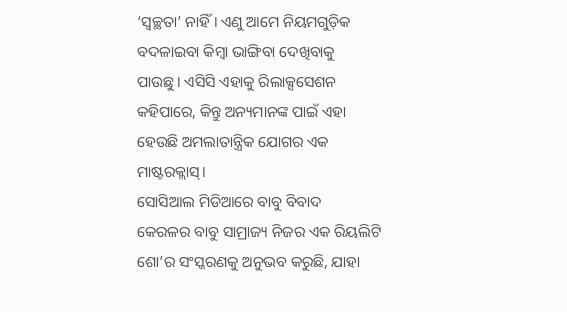‘ସ୍ବଚ୍ଛତା’ ନାହିଁ। ଏଣୁ ଆମେ ନିୟମଗୁଡ଼ିକ ବଦଳାଇବା କିମ୍ବା ଭାଙ୍ଗିବା ଦେଖିବାକୁ ପାଉଛୁ। ଏସିସି ଏହାକୁ ରିଲାକ୍ସସେଶନ କହିପାରେ, କିନ୍ତୁ ଅନ୍ୟମାନଙ୍କ ପାଇଁ ଏହା ହେଉଛି ଅମଲାତାନ୍ତ୍ରିକ ଯୋଗର ଏକ ମାଷ୍ଟରକ୍ଲାସ୍।
ସୋସିଆଲ ମିଡିଆରେ ବାବୁ ବିବାଦ
କେରଳର ବାବୁ ସାମ୍ରାଜ୍ୟ ନିଜର ଏକ ରିୟଲିଟି ଶୋ’ର ସଂସ୍କରଣକୁ ଅନୁଭବ କରୁଛି, ଯାହା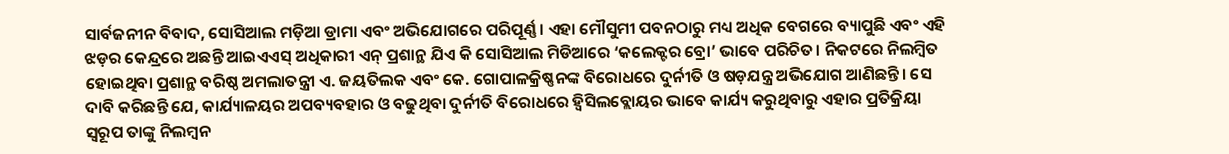ସାର୍ବଜନୀନ ବିବାଦ, ସୋସିଆଲ ମଡ଼ିଆ ଡ୍ରାମା ଏବଂ ଅଭିଯୋଗରେ ପରିପୂର୍ଣ୍ଣ । ଏହା ମୌସୁମୀ ପବନଠାରୁ ମଧ୍ୟ ଅଧିକ ବେଗରେ ବ୍ୟାପୁଛି ଏବଂ ଏହି ଝଡ଼ର କେନ୍ଦ୍ରରେ ଅଛନ୍ତି ଆଇଏଏସ୍ ଅଧିକାରୀ ଏନ୍ ପ୍ରଶାନ୍ଥ ଯିଏ କି ସୋସିଆଲ ମିଡିଆରେ ‘କଲେକ୍ଟର ବ୍ରୋ’ ଭାବେ ପରିଚିତ। ନିକଟରେ ନିଲମ୍ବିତ ହୋଇଥିବା ପ୍ରଶାନ୍ଥ ବରିଷ୍ଠ ଅମଲାତନ୍ତ୍ରୀ ଏ. ଜୟତିଲକ ଏବଂ କେ. ଗୋପାଳକ୍ରିଷ୍ଣନଙ୍କ ବିରୋଧରେ ଦୁର୍ନୀତି ଓ ଷଡ଼ଯନ୍ତ୍ର ଅଭିଯୋଗ ଆଣିଛନ୍ତି। ସେ ଦାବି କରିଛନ୍ତି ଯେ, କାର୍ଯ୍ୟାଳୟର ଅପବ୍ୟବହାର ଓ ବଢୁଥିବା ଦୁର୍ନୀତି ବିରୋଧରେ ହ୍ବିସିଲବ୍ଲୋୟର ଭାବେ କାର୍ଯ୍ୟ କରୁଥିବାରୁ ଏହାର ପ୍ରତିକ୍ରିୟା ସ୍ବରୂପ ତାଙ୍କୁ ନିଲମ୍ବନ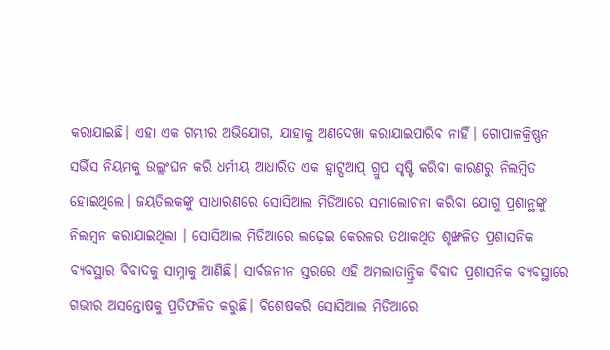କରାଯାଇଛି। ଏହା ଏକ ଗମ୍ଭୀର ଅଭିଯୋଗ, ଯାହାକୁ ଅଣଦେଖା କରାଯାଇପାରିବ ନାହିଁ। ଗୋପାଳକ୍ରିଷ୍ଣନ ସର୍ଭିସ ନିୟମକୁ ଉଲ୍ଲଂଘନ କରି ଧର୍ମୀୟ ଆଧାରିତ ଏକ ହ୍ବାଟ୍ସଆପ୍ ଗ୍ରୁପ ସୃଷ୍ଟି କରିବା କାରଣରୁ ନିଲମ୍ବିତ ହୋଇଥିଲେ। ଜୟତିଲକଙ୍କୁ ସାଧାରଣରେ ସୋସିଆଲ ମିଡିଆରେ ସମାଲୋଚନା କରିବା ଯୋଗୁ ପ୍ରଶାନ୍ଥଙ୍କୁ ନିଲମ୍ବନ କରାଯାଇଥିଲା । ସୋସିଆଲ ମିଡିଆରେ ଲଢ଼େଇ କେରଳର ତଥାକଥିତ ଶୃଙ୍ଖଳିତ ପ୍ରଶାସନିକ ବ୍ୟବସ୍ଥାର ବିବାଦକୁ ସାମ୍ନାକୁ ଆଣିଛି। ସାର୍ବଜନୀନ ସ୍ତରରେ ଏହି ଅମଲାତାନ୍ତ୍ରିକ ବିବାଦ ପ୍ରଶାସନିକ ବ୍ୟବସ୍ଥାରେ ଗଭୀର ଅସନ୍ତୋଷକୁ ପ୍ରତିଫଳିତ କରୁଛି। ବିଶେଷକରି ସୋସିଆଲ ମିଡିଆରେ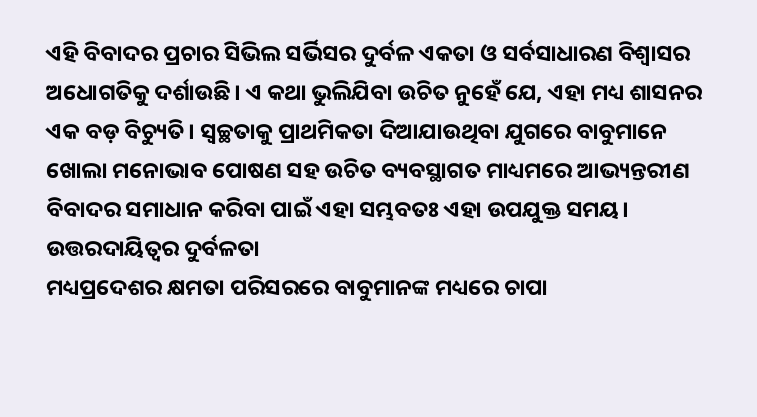ଏହି ବିବାଦର ପ୍ରଚାର ସିଭିଲ ସର୍ଭିସର ଦୁର୍ବଳ ଏକତା ଓ ସର୍ବସାଧାରଣ ବିଶ୍ୱାସର ଅଧୋଗତିକୁ ଦର୍ଶାଉଛି। ଏ କଥା ଭୁଲିଯିବା ଉଚିତ ନୁହେଁ ଯେ, ଏହା ମଧ୍ୟ ଶାସନର ଏକ ବଡ଼ ବିଚ୍ୟୁତି। ସ୍ବଚ୍ଛତାକୁ ପ୍ରାଥମିକତା ଦିଆଯାଉଥିବା ଯୁଗରେ ବାବୁମାନେ ଖୋଲା ମନୋଭାବ ପୋଷଣ ସହ ଉଚିତ ବ୍ୟବସ୍ଥାଗତ ମାଧ୍ୟମରେ ଆଭ୍ୟନ୍ତରୀଣ ବିବାଦର ସମାଧାନ କରିବା ପାଇଁ ଏହା ସମ୍ଭବତଃ ଏହା ଉପଯୁକ୍ତ ସମୟ।
ଉତ୍ତରଦାୟିତ୍ୱର ଦୁର୍ବଳତା
ମଧ୍ୟପ୍ରଦେଶର କ୍ଷମତା ପରିସରରେ ବାବୁମାନଙ୍କ ମଧ୍ୟରେ ଚାପା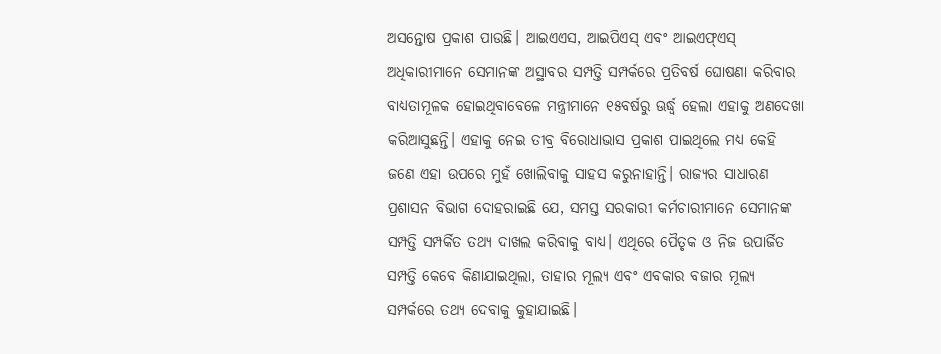ଅସନ୍ତୋଷ ପ୍ରକାଶ ପାଉଛି। ଆଇଏଏସ, ଆଇପିଏସ୍ ଏବଂ ଆଇଏଫ୍ଏସ୍ ଅଧିକାରୀମାନେ ସେମାନଙ୍କ ଅସ୍ଥାବର ସମ୍ପତ୍ତି ସମ୍ପର୍କରେ ପ୍ରତିବର୍ଷ ଘୋଷଣା କରିବାର ବାଧ୍ୟତାମୂଳକ ହୋଇଥିବାବେଳେ ମନ୍ତ୍ରୀମାନେ ୧୫ବର୍ଷରୁ ଊର୍ଦ୍ଧ୍ୱ ହେଲା ଏହାକୁ ଅଣଦେଖା କରିଆସୁଛନ୍ତି। ଏହାକୁ ନେଇ ତୀବ୍ର ବିରୋଧାଭାସ ପ୍ରକାଶ ପାଇଥିଲେ ମଧ୍ୟ କେହି ଜଣେ ଏହା ଉପରେ ମୁହଁ ଖୋଲିବାକୁ ସାହସ କରୁନାହାନ୍ତି। ରାଜ୍ୟର ସାଧାରଣ ପ୍ରଶାସନ ବିଭାଗ ଦୋହରାଇଛି ଯେ, ସମସ୍ତ ସରକାରୀ କର୍ମଚାରୀମାନେ ସେମାନଙ୍କ ସମ୍ପତ୍ତି ସମ୍ପର୍କିତ ତଥ୍ୟ ଦାଖଲ କରିବାକୁ ବାଧ୍ୟ। ଏଥିରେ ପୈତୃକ ଓ ନିଜ ଉପାର୍ଜିତ ସମ୍ପତ୍ତି କେବେ କିଣାଯାଇଥିଲା, ତାହାର ମୂଲ୍ୟ ଏବଂ ଏବକାର ବଜାର ମୂଲ୍ୟ ସମ୍ପର୍କରେ ତଥ୍ୟ ଦେବାକୁ କୁହାଯାଇଛି।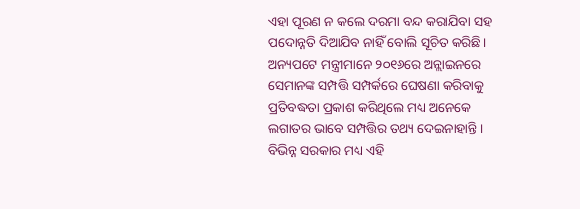ଏହା ପୂରଣ ନ କଲେ ଦରମା ବନ୍ଦ କରାଯିବା ସହ ପଦୋନ୍ନତି ଦିଆଯିବ ନାହିଁ ବୋଲି ସୂଚିତ କରିଛି। ଅନ୍ୟପଟେ ମନ୍ତ୍ରୀମାନେ ୨୦୧୬ରେ ଅନ୍ଲାଇନରେ ସେମାନଙ୍କ ସମ୍ପତ୍ତି ସମ୍ପର୍କରେ ଘେଷଣା କରିବାକୁ ପ୍ରତିବଦ୍ଧତା ପ୍ରକାଶ କରିଥିଲେ ମଧ୍ୟ ଅନେକେ ଲଗାତର ଭାବେ ସମ୍ପତ୍ତିର ତଥ୍ୟ ଦେଇନାହାନ୍ତି। ବିଭିନ୍ନ ସରକାର ମଧ୍ୟ ଏହି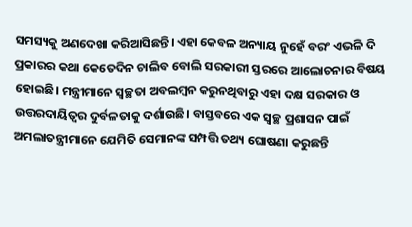ସମସ୍ୟକୁ ଅଣଦେଖା କରିଆସିଛନ୍ତି। ଏହା କେବଳ ଅନ୍ୟାୟ ନୁହେଁ ବରଂ ଏଭଳି ଦି ପ୍ରକାରର କଥା କେତେଦିନ ଚାଲିବ ବୋଲି ସରକାରୀ ସ୍ତରରେ ଆଲୋଚନାର ବିଷୟ ହୋଇଛି। ମନ୍ତ୍ରୀମାନେ ସ୍ବଚ୍ଛତା ଅବଲମ୍ବନ କରୁନଥିବାରୁ ଏହା ଦକ୍ଷ ସରକାର ଓ ଉତ୍ତରଦାୟିତ୍ୱର ଦୁର୍ବଳତାକୁ ଦର୍ଶାଉଛି। ବାସ୍ତବରେ ଏକ ସ୍ବଚ୍ଛ ପ୍ରଶାସନ ପାଇଁ ଅମଲାତନ୍ତ୍ରୀମାନେ ଯେମିତି ସେମାନଙ୍କ ସମ୍ପତ୍ତି ତଥ୍ୟ ଘୋଷଣା କରୁଛନ୍ତି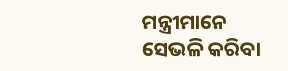ମନ୍ତ୍ରୀମାନେ ସେଭଳି କରିବା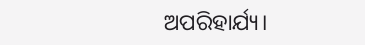ଅପରିହାର୍ଯ୍ୟ।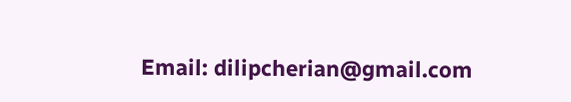Email: dilipcherian@gmail.com